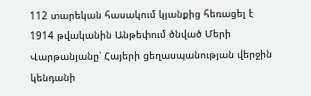112 տարեկան հասակում կյանքից հեռացել է 1914 թվականին Անթեփում ծնված Մերի Վարթանյանը՝ Հայերի ցեղասպանության վերջին կենդանի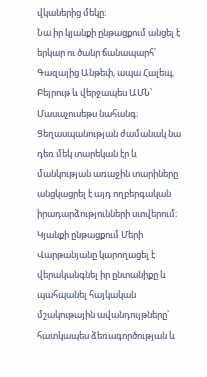վկաներից մեկը։
Նա իր կյանքի ընթացքում անցել է երկար ու ծանր ճանապարհ՝ Գազայից Անթեփ, ապա Հալեպ, Բեյրութ և վերջապես ԱՄՆ՝ Մասաչուսեթս նահանգ։ Ցեղասպանության ժամանակ նա դեռ մեկ տարեկան էր և մանկության առաջին տարիները անցկացրել է այդ ողբերգական իրադարձությունների ստվերում։
Կյանքի ընթացքում Մերի Վարթանյանը կարողացել է վերականգնել իր ընտանիքը և պահպանել հայկական մշակութային ավանդույթները՝ հատկապես ձեռագործության և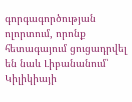գորգագործության ոլորտում, որոնք հետագայում ցուցադրվել են նաև Լիբանանում՝ Կիլիկիայի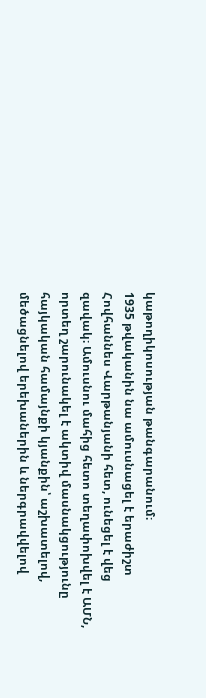կաթողիկոսության թանգարանում։
1935 թվականին նա ամուսնացել է երաժիշտ Հովհաննես Վարթանյանի հետ, ունեցել է վեց զավակ։ Ամուսնու մահից հետո տեղափոխվել է ԱՄՆ, որտեղ շարունակել է ակտիվ մասնակցությունը հայկական համայնքի կյանքին՝ աշխատելով, մեծացնելով երեխաներին և ներգրավվելով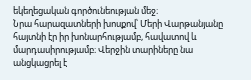եկեղեցական գործունեության մեջ։
Նրա հարազատների խոսքով՝ Մերի Վարթանյանը հայտնի էր իր խոնարհությամբ, հավատով և մարդասիրությամբ։ Վերջին տարիները նա անցկացրել է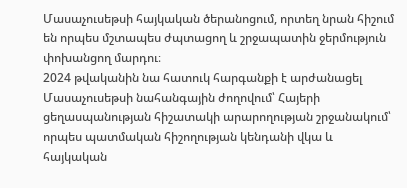Մասաչուսեթսի հայկական ծերանոցում, որտեղ նրան հիշում են որպես մշտապես ժպտացող և շրջապատին ջերմություն փոխանցող մարդու։
2024 թվականին նա հատուկ հարգանքի է արժանացել Մասաչուսեթսի նահանգային ժողովում՝ Հայերի ցեղասպանության հիշատակի արարողության շրջանակում՝ որպես պատմական հիշողության կենդանի վկա և հայկական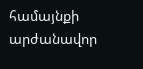համայնքի արժանավոր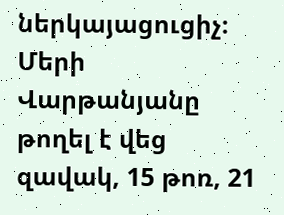ներկայացուցիչ։
Մերի Վարթանյանը թողել է վեց զավակ, 15 թոռ, 21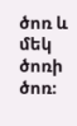ծոռ և մեկ ծոռի ծոռ։